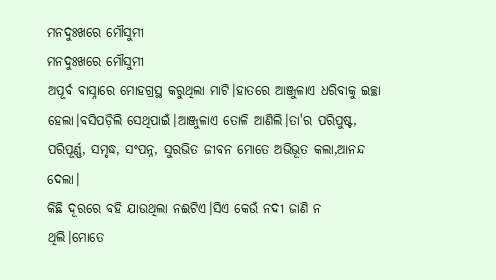ମନଦୁଃଖରେ ମୌସୁମୀ
ମନଦୁଃଖରେ ମୌସୁମୀ
ଅପୂର୍ବ ବାସ୍ନାରେ ମୋହଗ୍ରସ୍ଥ କରୁଥିଲା ମାଟି।ହାତରେ ଆଞ୍ଜୁଳାଏ ଧରିବାକୁ ଇଚ୍ଛା ହେଲା।ବସିପଡ଼ିଲି ସେଥିପାଇଁ।ଆଞ୍ଜୁଳାଏ ତୋଳି ଆଣିଲି।ତା'ର ପରିପୁଷ୍ଟ, ପରିପୂର୍ଣ୍ଣ, ସମୃଦ୍ଧ, ସଂପନ୍ନ, ସୁରଭିତ ଜୀବନ ମୋତେ ଅଭିଭୂତ କଲା,ଆନନ୍ଦ ଦେଲା।
କିଛି ଦୂରରେ ବହି ଯାଉଥିଲା ନଈଟିଏ।ସିଏ କେଉଁ ନଦୀ ଜାଣି ନ ଥିଲି।ମୋତେ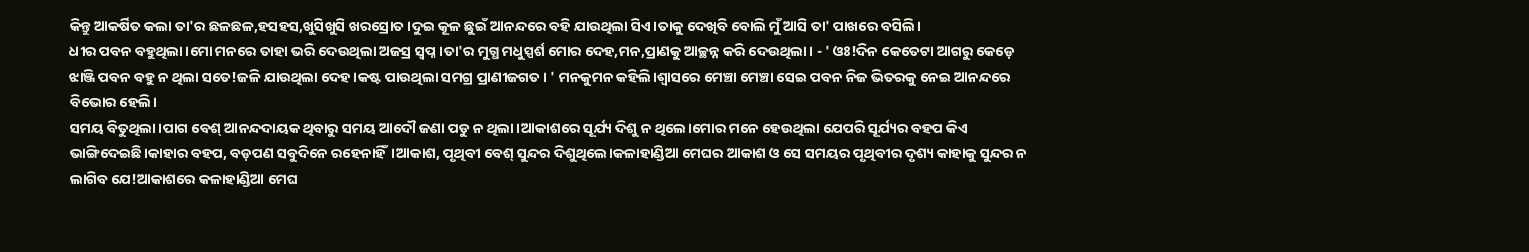କିନ୍ତୁ ଆକର୍ଷିତ କଲା ତା'ର ଛଳଛଳ,ହସହସ,ଖୁସିଖୁସି ଖରସ୍ରୋତ।ଦୁଇ କୂଳ ଛୁଇଁ ଆନନ୍ଦରେ ବହି ଯାଉଥିଲା ସିଏ।ତାକୁ ଦେଖିବି ବୋଲି ମୁଁ ଆସି ତା' ପାଖରେ ବସିଲି।
ଧୀର ପବନ ବହୁଥିଲା।ମୋ ମନରେ ତାହା ଭରି ଦେଉଥିଲା ଅଜସ୍ର ସ୍ବପ୍ନ।ତା'ର ମୁଗ୍ଧ ମଧୁସ୍ପର୍ଶ ମୋର ଦେହ,ମନ,ପ୍ରାଣକୁ ଆଚ୍ଛନ୍ନ କରି ଦେଉଥିଲା। - ' ଓଃ!ଦିନ କେତେଟା ଆଗରୁ କେଡ଼େ ଝାଞ୍ଜି ପବନ ବହୁ ନ ଥିଲା ସତେ!ଜଳି ଯାଉଥିଲା ଦେହ।କଷ୍ଟ ପାଉଥିଲା ସମଗ୍ର ପ୍ରାଣୀଜଗତ। ' ମନକୁମନ କହିଲି।ଶ୍ବାସରେ ମେଞ୍ଚା ମେଞ୍ଚା ସେଇ ପବନ ନିଜ ଭିତରକୁ ନେଇ ଆନନ୍ଦରେ ବିଭୋର ହେଲି।
ସମୟ ବିତୁଥିଲା।ପାଗ ବେଶ୍ ଆନନ୍ଦଦାୟକ ଥିବାରୁ ସମୟ ଆଦୌ ଜଣା ପଡୁ ନ ଥିଲା।ଆକାଶରେ ସୂର୍ଯ୍ୟ ଦିଶୁ ନ ଥିଲେ।ମୋର ମନେ ହେଉଥିଲା ଯେପରି ସୂର୍ଯ୍ୟର ବହପ କିଏ ଭାଙ୍ଗିଦେଇଛି।କାହାର ବହପ, ବଡ଼ପଣ ସବୁଦିନେ ରହେନାହିଁ।ଆକାଶ, ପୃଥିବୀ ବେଶ୍ ସୁନ୍ଦର ଦିଶୁଥିଲେ।କଳାହାଣ୍ଡିଆ ମେଘର ଆକାଶ ଓ ସେ ସମୟର ପୃଥିବୀର ଦୃଶ୍ୟ କାହାକୁ ସୁନ୍ଦର ନ ଲାଗିବ ଯେ!ଆକାଶରେ କଳାହାଣ୍ଡିଆ ମେଘ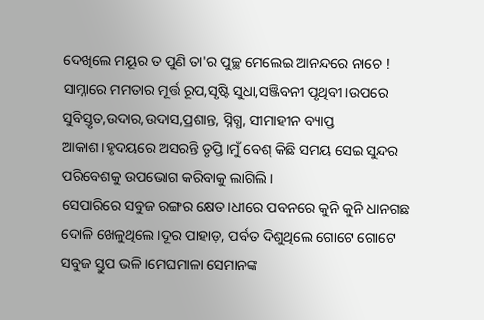ଦେଖିଲେ ମୟୂର ତ ପୁଣି ତା'ର ପୁଚ୍ଛ ମେଲେଇ ଆନନ୍ଦରେ ନାଚେ !
ସାମ୍ନାରେ ମମତାର ମୂର୍ତ୍ତ ରୂପ,ସୃଷ୍ଟି ସୁଧା,ସଞ୍ଜିବନୀ ପୃଥିବୀ।ଉପରେ ସୁବିସ୍ତୃତ,ଉଦାର,ଉଦାସ,ପ୍ରଶାନ୍ତ, ସ୍ନିଗ୍ଧ, ସୀମାହୀନ ବ୍ୟାପ୍ତ ଆକାଶ।ହୃଦୟରେ ଅସରନ୍ତି ତୃପ୍ତି।ମୁଁ ବେଶ୍ କିଛି ସମୟ ସେଇ ସୁନ୍ଦର ପରିବେଶକୁ ଉପଭୋଗ କରିବାକୁ ଲାଗିଲି।
ସେପାରିରେ ସବୁଜ ରଙ୍ଗର କ୍ଷେତ।ଧୀରେ ପବନରେ କୁନି କୁନି ଧାନଗଛ ଦୋଳି ଖେଳୁଥିଲେ।ଦୂର ପାହାଡ଼, ପର୍ବତ ଦିଶୁଥିଲେ ଗୋଟେ ଗୋଟେ ସବୁଜ ସ୍ତୁପ ଭଳି।ମେଘମାଳା ସେମାନଙ୍କ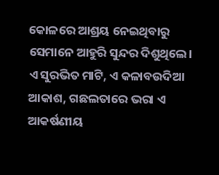କୋଳରେ ଆଶ୍ରୟ ନେଇଥିବାରୁ ସେମାନେ ଆହୁରି ସୁନ୍ଦର ଦିଶୁଥିଲେ।
ଏ ସୁରଭିତ ମାଟି, ଏ କଳାବଉଦିଆ ଆକାଶ, ଗଛଲତାରେ ଭରା ଏ ଆକର୍ଷଣୀୟ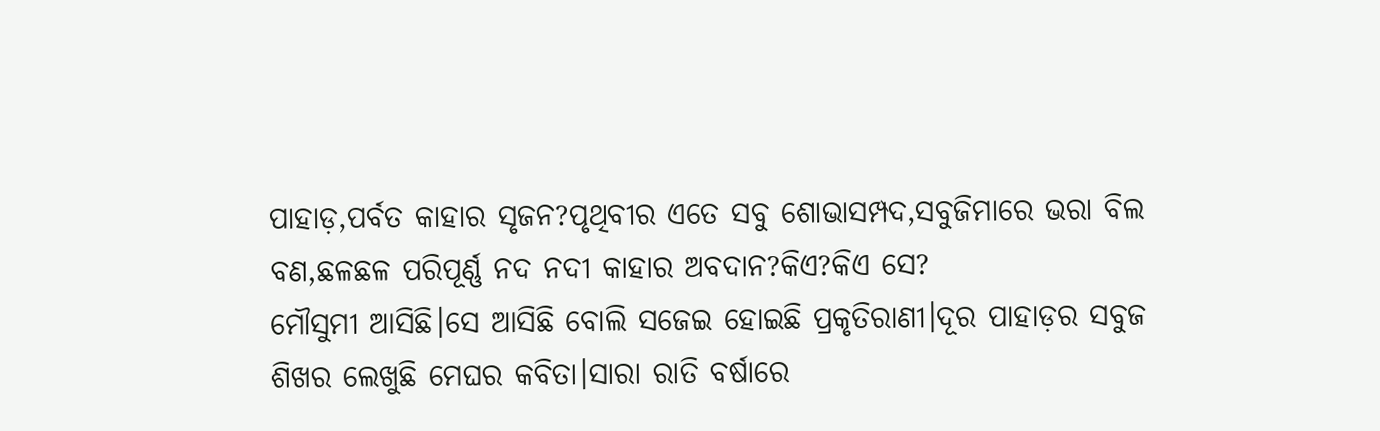ପାହାଡ଼,ପର୍ବତ କାହାର ସୃଜନ?ପୃଥିବୀର ଏତେ ସବୁ ଶୋଭାସମ୍ପଦ,ସବୁଜିମାରେ ଭରା ବିଲ ବଣ,ଛଳଛଳ ପରିପୂର୍ଣ୍ଣ ନଦ ନଦୀ କାହାର ଅବଦାନ?କିଏ?କିଏ ସେ?
ମୌସୁମୀ ଆସିଛି।ସେ ଆସିଛି ବୋଲି ସଜେଇ ହୋଇଛି ପ୍ରକୃତିରାଣୀ।ଦୂର ପାହାଡ଼ର ସବୁଜ ଶିଖର ଲେଖୁଛି ମେଘର କବିତା।ସାରା ରାତି ବର୍ଷାରେ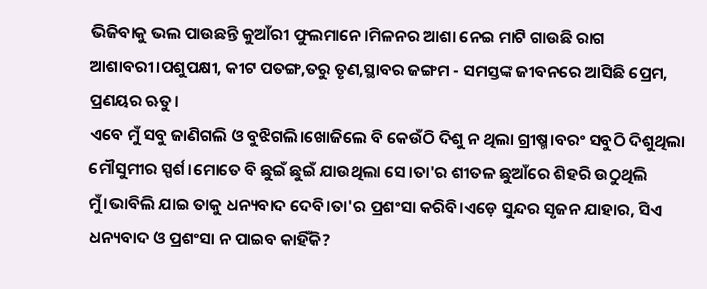ଭିଜିବାକୁ ଭଲ ପାଉଛନ୍ତି କୁଆଁରୀ ଫୁଲମାନେ।ମିଳନର ଆଶା ନେଇ ମାଟି ଗାଉଛି ରାଗ ଆଶାବରୀ।ପଶୁପକ୍ଷୀ, କୀଟ ପତଙ୍ଗ,ତରୁ ତୃଣ,ସ୍ଥାବର ଜଙ୍ଗମ - ସମସ୍ତଙ୍କ ଜୀବନରେ ଆସିଛି ପ୍ରେମ, ପ୍ରଣୟର ଋତୁ।
ଏବେ ମୁଁ ସବୁ ଜାଣିଗଲି ଓ ବୁଝିଗଲି।ଖୋଜିଲେ ବି କେଉଁଠି ଦିଶୁ ନ ଥିଲା ଗ୍ରୀଷ୍ମ।ବରଂ ସବୁଠି ଦିଶୁଥିଲା ମୌସୁମୀର ସ୍ପର୍ଶ।ମୋତେ ବି ଛୁଇଁ ଛୁଇଁ ଯାଉଥିଲା ସେ।ତା'ର ଶୀତଳ ଛୁଆଁରେ ଶିହରି ଉଠୁଥିଲି ମୁଁ।ଭାବିଲି ଯାଇ ତାକୁ ଧନ୍ୟବାଦ ଦେବି।ତା'ର ପ୍ରଶଂସା କରିବି।ଏଡ଼େ ସୁନ୍ଦର ସୃଜନ ଯାହାର, ସିଏ ଧନ୍ୟବାଦ ଓ ପ୍ରଶଂସା ନ ପାଇବ କାହିଁକି?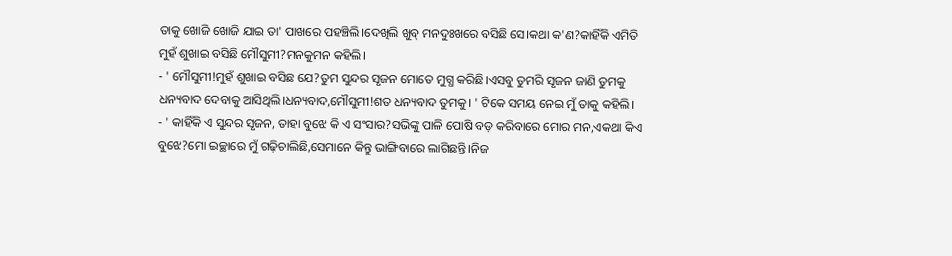ତାକୁ ଖୋଜି ଖୋଜି ଯାଇ ତା' ପାଖରେ ପହଞ୍ଚିଲି।ଦେଖିଲି ଖୁବ୍ ମନଦୁଃଖରେ ବସିଛି ସେ।କଥା କ'ଣ?କାହିଁକି ଏମିତି ମୁହଁ ଶୁଖାଇ ବସିଛି ମୌସୁମୀ?ମନକୁମନ କହିଲି।
- ' ମୌସୁମୀ!ମୁହଁ ଶୁଖାଇ ବସିଛ ଯେ?ତୁମ ସୁନ୍ଦର ସୃଜନ ମୋତେ ମୁଗ୍ଧ କରିଛି।ଏସବୁ ତୁମରି ସୃଜନ ଜାଣି ତୁମକୁ ଧନ୍ୟବାଦ ଦେବାକୁ ଆସିଥିଲି।ଧନ୍ୟବାଦ,ମୌସୁମୀ!ଶତ ଧନ୍ୟବାଦ ତୁମକୁ। ' ଟିକେ ସମୟ ନେଇ ମୁଁ ତାକୁ କହିଲି।
- ' କାହିଁକି ଏ ସୁନ୍ଦର ସୃଜନ, ତାହା ବୁଝେ କି ଏ ସଂସାର?ସଭିଙ୍କୁ ପାଳି ପୋଷି ବଡ଼ କରିବାରେ ମୋର ମନ,ଏକଥା କିଏ ବୁଝେ?ମୋ ଇଚ୍ଛାରେ ମୁଁ ଗଢ଼ିଚାଲିଛି,ସେମାନେ କିନ୍ତୁ ଭାଙ୍ଗିବାରେ ଲାଗିଛନ୍ତି।ନିଜ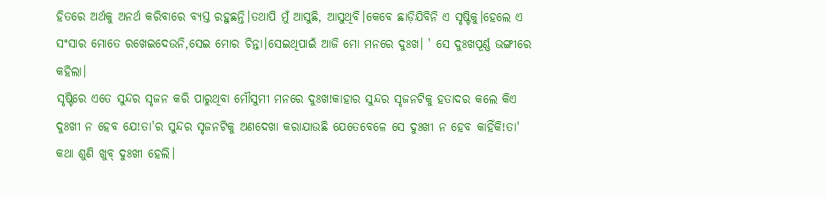ହିତରେ ଅର୍ଥକୁ ଅନର୍ଥ କରିବାରେ ବ୍ୟସ୍ତ ରହୁଛନ୍ତି।ତଥାପି ମୁଁ ଆସୁଛି, ଆସୁଥିବି।କେବେ ଛାଡ଼ିଯିବିନି ଏ ସୃଷ୍ଟିକୁ।ହେଲେ ଏ ସଂସାର ମୋତେ ରଖେଇଦେଉନି,ସେଇ ମୋର ଚିନ୍ତା।ସେଇଥିପାଇଁ ଆଜି ମୋ ମନରେ ଦୁଃଖ। ' ସେ ଦୁଃଖପୂର୍ଣ୍ଣ ଭଙ୍ଗୀରେ କହିଲା।
ସୃଷ୍ଟିରେ ଏତେ ସୁନ୍ଦର ସୃଜନ କରି ପାରୁଥିବା ମୌସୁମୀ ମନରେ ଦୁଃଖ!କାହାର ସୁନ୍ଦର ସୃଜନଟିକୁ ହତାଦର କଲେ କିଏ ଦୁଃଖୀ ନ ହେବ ଯେ!ତା'ର ସୁନ୍ଦର ସୃଜନଟିକୁ ଅଣଦେଖା କରାଯାଉଛି ଯେତେବେଳେ ସେ ଦୁଃଖୀ ନ ହେବ କାହିଁକି!ତା' କଥା ଶୁଣି ଖୁବ୍ ଦୁଃଖୀ ହେଲି।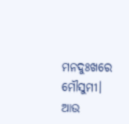ମନଦୁଃଖରେ ମୌସୁମୀ। ଆଉ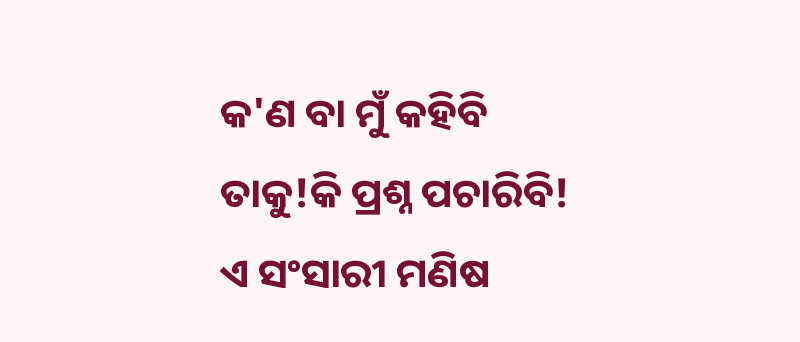କ'ଣ ବା ମୁଁ କହିବି ତାକୁ!କି ପ୍ରଶ୍ନ ପଚାରିବି!
ଏ ସଂସାରୀ ମଣିଷ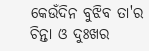କେଉଁଦିନ ବୁଝିବ ତା'ର ଚିନ୍ତା ଓ ଦୁଃଖର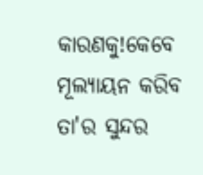କାରଣକୁ!କେବେ ମୂଲ୍ୟାୟନ କରିବ ତା'ର ସୁନ୍ଦର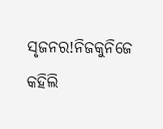ସୃଜନର!ନିଜକୁନିଜେ କହିଲି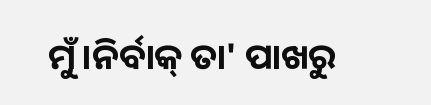ମୁଁ।ନିର୍ବାକ୍ ତା' ପାଖରୁ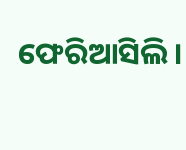ଫେରିଆସିଲି।